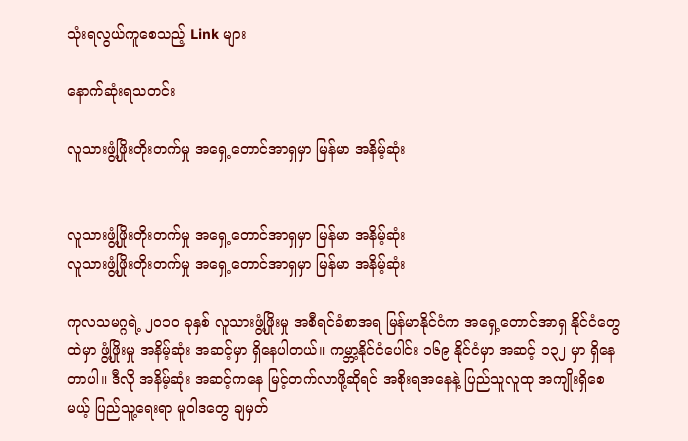သုံးရလွယ်ကူစေသည့် Link များ

နောက်ဆုံးရသတင်း

လူသားဖွံ့ဖြိုးတိုးတက်မှု အရှေ့တောင်အာရှမှာ မြန်မာ အနိမ့်ဆုံး


လူသားဖွံ့ဖြိုးတိုးတက်မှု အရှေ့တောင်အာရှမှာ မြန်မာ အနိမ့်ဆုံး
လူသားဖွံ့ဖြိုးတိုးတက်မှု အရှေ့တောင်အာရှမှာ မြန်မာ အနိမ့်ဆုံး

ကုလသမဂ္ဂရဲ့ ၂၀၁၀ ခုနှစ် လူသားဖွံ့ဖြိုးမှု အစီရင်ခံစာအရ မြန်မာနိုင်ငံက အရှေ့တောင်အာရှ နိုင်ငံတွေထဲမှာ ဖွံ့ဖြိုးမှု အနိမ့်ဆုံး အဆင့်မှာ ရှိနေပါတယ်။ ကမ္ဘာ့နိုင်ငံပေါင်း ၁၆၉ နိုင်ငံမှာ အဆင့် ၁၃၂ မှာ ရှိနေတာပါ။ ဒီလို အနိမ့်ဆုံး အဆင့်ကနေ မြင့်တက်လာဖို့ဆိုရင် အစိုးရအနေနဲ့ ပြည်သူလူထု အကျိုးရှိစေမယ့် ပြည်သူ့ရေးရာ မူဝါဒတွေ ချမှတ်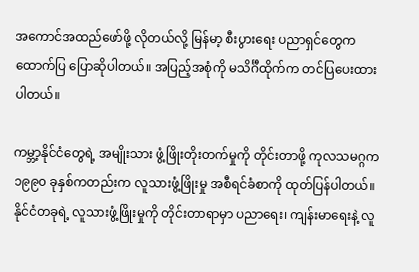အကောင်အထည်ဖော်ဖို့ လိုတယ်လို့ မြန်မာ့ စီးပွားရေး ပညာရှင်တွေက ထောက်ပြ ပြောဆိုပါတယ်။ အပြည့်အစုံကို မသိင်္ဂီထိုက်က တင်ပြပေးထားပါတယ်။

ကမ္ဘာ့နိုင်ငံတွေရဲ့ အမျိုးသား ဖွံ့ဖြိုးတိုးတက်မှုကို တိုင်းတာဖို့ ကုလသမဂ္ဂက ၁၉၉၀ ခုနှစ်ကတည်းက လူသားဖွံ့ဖြိုးမှု အစီရင်ခံစာကို ထုတ်ပြန်ပါတယ်။ နိုင်ငံတခုရဲ့ လူသားဖွံ့ဖြိုးမှုကို တိုင်းတာရာမှာ ပညာရေး၊ ကျန်းမာရေးနဲ့ လူ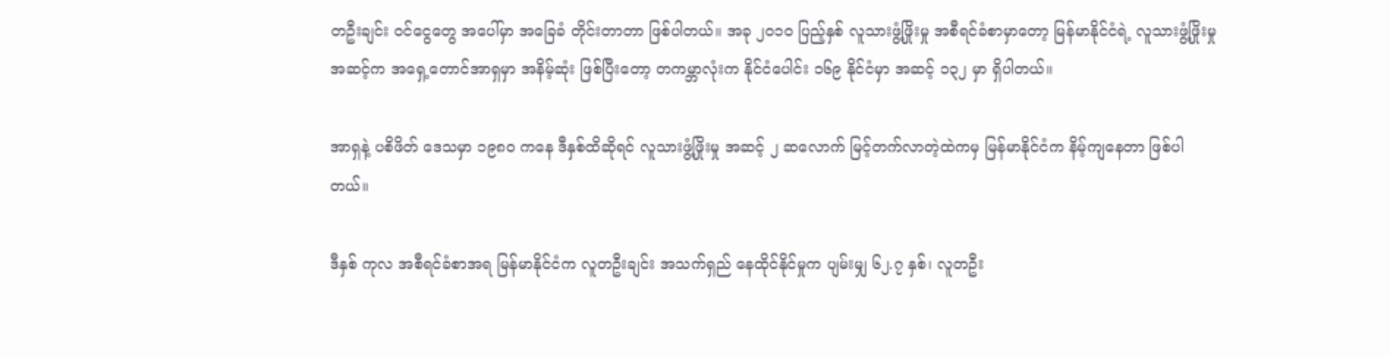တဦးချင်း ဝင်ငွေတွေ အပေါ်မှာ အခြေခံ တိုင်းတာတာ ဖြစ်ပါတယ်။ အခု ၂၀၁၀ ပြည့်နှစ် လူသားဖွံ့ဖြိုးမှု အစီရင်ခံစာမှာတော့ မြန်မာနိုင်ငံရဲ့ လူသားဖွံ့ဖြိုးမှု အဆင့်က အရှေ့တောင်အာရှမှာ အနိမ့်ဆုံး ဖြစ်ပြီးတော့ တကမ္ဘာလုံးက နိုင်ငံပေါင်း ၁၆၉ နိုင်ငံမှာ အဆင့် ၁၃၂ မှာ ရှိပါတယ်။

အာရှနဲ့ ပစိဖိတ် ဒေသမှာ ၁၉၈၀ ကနေ ဒီနှစ်ထိဆိုရင် လူသားဖွံ့ဖြိုးမှု အဆင့် ၂ ဆလောက် မြင့်တက်လာတဲ့ထဲကမှ မြန်မာနိုင်ငံက နိမ့်ကျနေတာ ဖြစ်ပါတယ်။

ဒီနှစ် ကုလ အစီရင်ခံစာအရ မြန်မာနိုင်ငံက လူတဦးချင်း အသက်ရှည် နေထိုင်နိုင်မှုက ပျမ်းမျှ ၆၂.၇ နှစ်၊ လူတဦး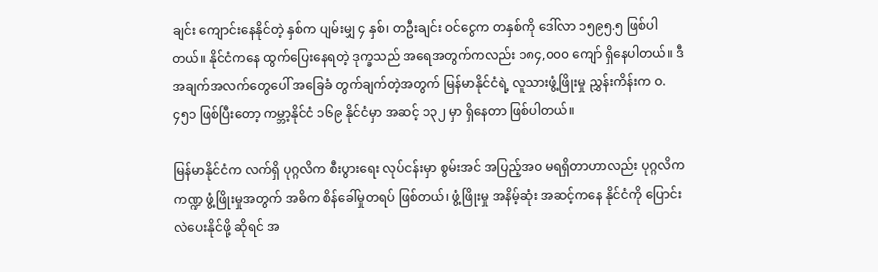ချင်း ကျောင်းနေနိုင်တဲ့ နှစ်က ပျမ်းမျှ ၄ နှစ်၊ တဦးချင်း ဝင်ငွေက တနှစ်ကို ဒေါ်လာ ၁၅၉၅.၅ ဖြစ်ပါတယ်။ နိုင်ငံကနေ ထွက်ပြေးနေရတဲ့ ဒုက္ခသည် အရေအတွက်ကလည်း ၁၈၄,၀၀၀ ကျော် ရှိနေပါတယ်။ ဒီအချက်အလက်တွေပေါ် အခြေခံ တွက်ချက်တဲ့အတွက် မြန်မာနိုင်ငံရဲ့ လူသားဖွံ့ဖြိုးမှု ညွှန်းကိန်းက ဝ.၄၅၁ ဖြစ်ပြီးတော့ ကမ္ဘာ့နိုင်ငံ ၁၆၉ နိုင်ငံမှာ အဆင့် ၁၃၂ မှာ ရှိနေတာ ဖြစ်ပါတယ်။

မြန်မာနိုင်ငံက လက်ရှိ ပုဂ္ဂလိက စီးပွားရေး လုပ်ငန်းမှာ စွမ်းအင် အပြည့်အ၀ မရရှိတာဟာလည်း ပုဂ္ဂလိကကဏ္ဍ ဖွံ့ဖြိုးမှုအတွက် အဓိက စိန်ခေါ်မှုတရပ် ဖြစ်တယ်၊ ဖွံ့ဖြိုးမှု အနိမ့်ဆုံး အဆင့်ကနေ နိုင်ငံကို ပြောင်းလဲပေးနိုင်ဖို့ ဆိုရင် အ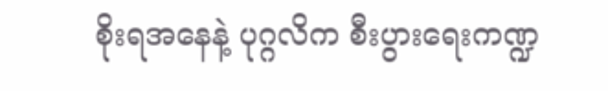စိုးရအနေနဲ့ ပုဂ္ဂလိက စီးပွားရေးကဏ္ဍ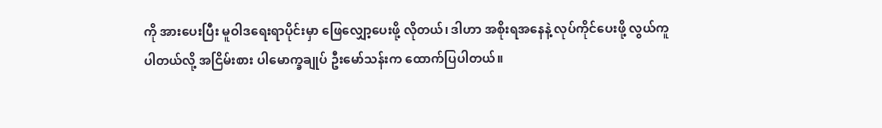ကို အားပေးပြီး မူဝါဒရေးရာပိုင်းမှာ ဖြေလျှော့ပေးဖို့ လိုတယ်၊ ဒါဟာ အစိုးရအနေနဲ့ လုပ်ကိုင်ပေးဖို့ လွယ်ကူပါတယ်လို့ အငြိမ်းစား ပါမောက္ခချုပ် ဦးမော်သန်းက ထောက်ပြပါတယ်။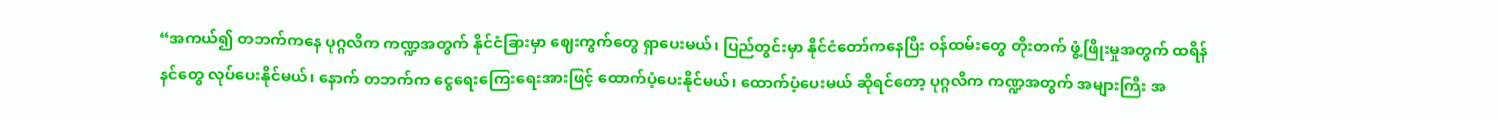“အကယ်၍ တဘက်ကနေ ပုဂ္ဂလိက ကဏ္ဍအတွက် နိုင်ငံခြားမှာ ဈေးကွက်တွေ ရှာပေးမယ်၊ ပြည်တွင်းမှာ နိုင်ငံတော်ကနေပြီး ဝန်ထမ်းတွေ တိုးတက် ဖွံ့ဖြိုးမှုအတွက် ထရိန်နင်တွေ လုပ်ပေးနိုင်မယ်၊ နောက် တဘက်က ငွေရေးကြေးရေးအားဖြင့် ထောက်ပံ့ပေးနိုင်မယ်၊ ထောက်ပံ့ပေးမယ် ဆိုရင်တော့ ပုဂ္ဂလိက ကဏ္ဍအတွက် အများကြီး အ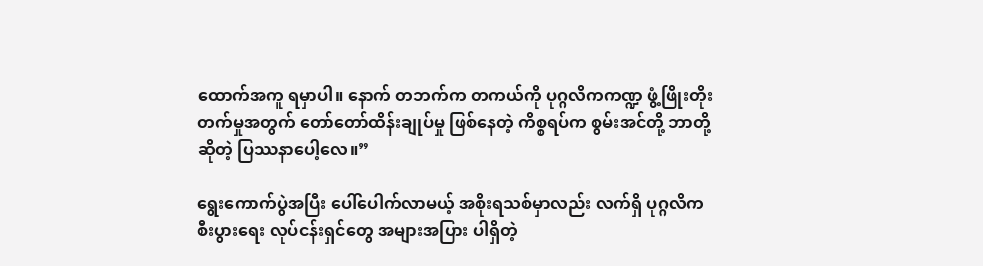ထောက်အကူ ရမှာပါ။ နောက် တဘက်က တကယ်ကို ပုဂ္ဂလိကကဏ္ဍ ဖွံ့ဖြိုးတိုးတက်မှုအတွက် တော်တော်ထိန်းချုပ်မှု ဖြစ်နေတဲ့ ကိစ္စရပ်က စွမ်းအင်တို့ ဘာတို့ဆိုတဲ့ ပြဿနာပေါ့လေ။”

ရွေးကောက်ပွဲအပြီး ပေါ်ပေါက်လာမယ့် အစိုးရသစ်မှာလည်း လက်ရှိ ပုဂ္ဂလိက စီးပွားရေး လုပ်ငန်းရှင်တွေ အများအပြား ပါရှိတဲ့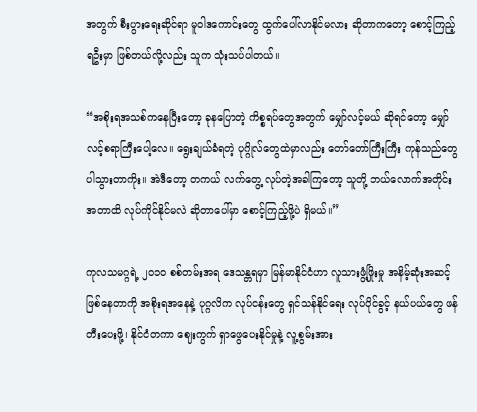အတွက် စီးပွားရေးဆိုင်ရာ မူဝါဒကောင်းတွေ ထွက်ပေါ်လာနိုင်မလား ဆိုတာကတော့ စောင့်ကြည့်ရဦးမှာ ဖြစ်တယ်လို့လည်း သူက သုံးသပ်ပါတယ်။

“အစိုးရအသစ်ကနေပြီးတော့ ခုနပြောတဲ့ ကိစ္စရပ်တွေအတွက် မျှော်လင့်မယ် ဆိုရင်တော့ မျှော်လင့်စရာကြီးပေါ့လေ။ ရွေးချယ်ခံရတဲ့ ပုဂ္ဂိုလ်တွေထဲမှာလည်း တော်တော်ကြီးကြီး ကုန်သည်တွေ ပါသွားတာကိုး။ အဲဒီတော့ တကယ် လက်တွေ့ လုပ်တဲ့အခါကြတော့ သူတို့ ဘယ်လောက်အတိုင်းအတာထိ လုပ်ကိုင်နိုင်မလဲ ဆိုတာပေါ်မှာ စောင့်ကြည့်ဖို့ပဲ ရှိမယ်။”

ကုလသမဂ္ဂရဲ့ ၂၀၁၀ စစ်တမ်းအရ ဒေသန္တရမှာ မြန်မာနိုင်ငံဟာ လူသားဖွံ့ဖြိုးမှု အနိမ့်ဆုံးအဆင့် ဖြစ်နေတာကို အစိုးရအနေနဲ့ ပုဂ္ဂလိက လုပ်ငန်းတွေ ရှင်သန်နိုင်ရေး လုပ်ပိုင်ခွင့် နယ်ပယ်တွေ ဖန်တီးပေးဖို့၊ နိုင်ငံတကာ ဈေးကွက် ရှာဖွေပေးနိုင်မှုနဲ့ လူ့စွမ်းအား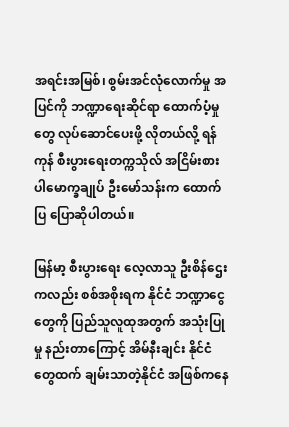အရင်းအမြစ်၊ စွမ်းအင်လုံလောက်မှု အပြင်ကို ဘဏ္ဍာရေးဆိုင်ရာ ထောက်ပံ့မှုတွေ လုပ်ဆောင်ပေးဖို့ လိုတယ်လို့ ရန်ကုန် စီးပွားရေးတက္ကသိုလ် အငြိမ်းစား ပါမောက္ခချုပ် ဦးမော်သန်းက ထောက်ပြ ပြောဆိုပါတယ်။

မြန်မာ့ စီးပွားရေး လေ့လာသူ ဦးစိန်ဌေးကလည်း စစ်အစိုးရက နိုင်ငံ ဘဏ္ဍာငွေတွေကို ပြည်သူလူထုအတွက် အသုံးပြုမှု နည်းတာကြောင့် အိမ်နီးချင်း နိုင်ငံတွေထက် ချမ်းသာတဲ့နိုင်ငံ အဖြစ်ကနေ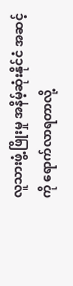လူသားဖွံ့ဖြိုးမှု အနိမ့်ဆုံးနိုင်ငံ အဆင့်ကို ရောက်လာရတာလို့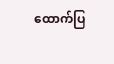ထောက်ပြ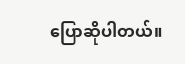ပြောဆိုပါတယ်။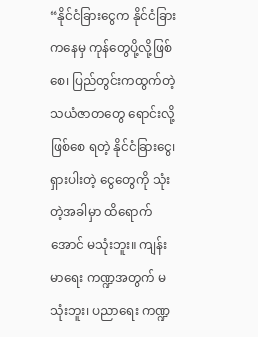“နိုင်ငံခြားငွေက နိုင်ငံခြားကနေမှ ကုန်တွေပို့လို့ဖြစ်စေ၊ ပြည်တွင်းကထွက်တဲ့ သယံဇာတတွေ ရောင်းလို့ဖြစ်စေ ရတဲ့ နိုင်ငံခြားငွေ၊ ရှားပါးတဲ့ ငွေတွေကို သုံးတဲ့အခါမှာ ထိရောက်အောင် မသုံးဘူး။ ကျန်းမာရေး ကဏ္ဍအတွက် မသုံးဘူး၊ ပညာရေး ကဏ္ဍ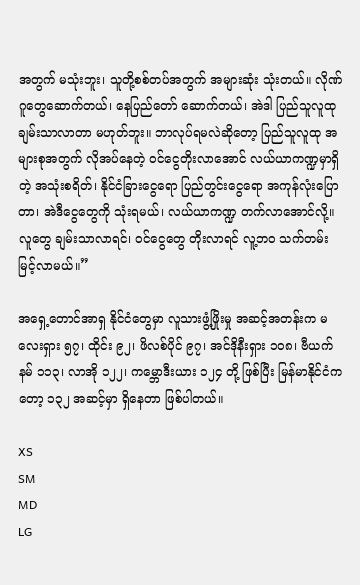အတွက် မသုံးဘူး၊ သူတို့စစ်တပ်အတွက် အများဆုံး သုံးတယ်။ လိုဏ်ဂူတွေဆောက်တယ်၊ နေပြည်တော် ဆောက်တယ်၊ အဲဒါ ပြည်သူလူထု ချမ်းသာလာတာ မဟုတ်ဘူး။ ဘာလုပ်ရမလဲဆိုတော့ ပြည်သူလူထု အများစုအတွက် လိုအပ်နေတဲ့ ဝင်ငွေတိုးလာအောင် လယ်ယာကဏ္ဍမှာရှိတဲ့ အသုံးစရိတ်၊ နိုင်ငံခြားငွေရော ပြည်တွင်းငွေရော အကုန်လုံးပြောတာ၊ အဲဒီငွေတွေကို သုံးရမယ်၊ လယ်ယာကဏ္ဍ တက်လာအောင်လို့။ လူတွေ ချမ်းသာလာရင်၊ ဝင်ငွေတွေ တိုးလာရင် လူ့ဘ၀ သက်တမ်း မြင့်လာမယ်။”

အရှေ့တောင်အာရှ နိုင်ငံတွေမှာ လူသားဖွံ့ဖြိုးမှု အဆင့်အတန်းက မလေးရှား ၅၇၊ ထိုင်း ၉၂၊ ဖိလစ်ပိုင် ၉၇၊ အင်ဒိုနီးရှား ၁၀၈၊ ဗီယက်နမ် ၁၁၃၊ လာအို ၁၂၂၊ ကမ္ဘောဒီးယား ၁၂၄ တို့ ဖြစ်ပြီး မြန်မာနိုင်ငံကတော့ ၁၃၂ အဆင့်မှာ ရှိနေတာ ဖြစ်ပါတယ်။

XS
SM
MD
LG